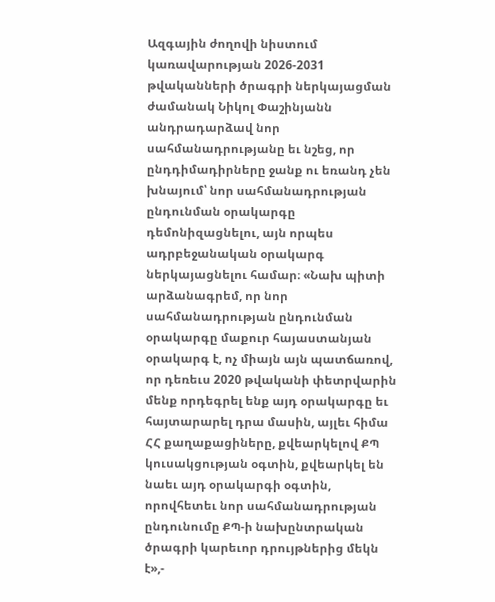Ազգային ժողովի նիստում կառավարության 2026-2031 թվականների ծրագրի ներկայացման ժամանակ Նիկոլ Փաշինյանն անդրադարձավ նոր սահմանադրությանը եւ նշեց, որ ընդդիմադիրները ջանք ու եռանդ չեն խնայում՝ նոր սահմանադրության ընդունման օրակարգը դեմոնիզացնելու, այն որպես ադրբեջանական օրակարգ ներկայացնելու համար։ «Նախ պիտի արձանագրեմ, որ նոր սահմանադրության ընդունման օրակարգը մաքուր հայաստանյան օրակարգ է, ոչ միայն այն պատճառով, որ դեռեւս 2020 թվականի փետրվարին մենք որդեգրել ենք այդ օրակարգը եւ հայտարարել դրա մասին, այլեւ հիմա ՀՀ քաղաքացիները, քվեարկելով ՔՊ կուսակցության օգտին, քվեարկել են նաեւ այդ օրակարգի օգտին, որովհետեւ նոր սահմանադրության ընդունումը ՔՊ-ի նախընտրական ծրագրի կարեւոր դրույթներից մեկն է»,-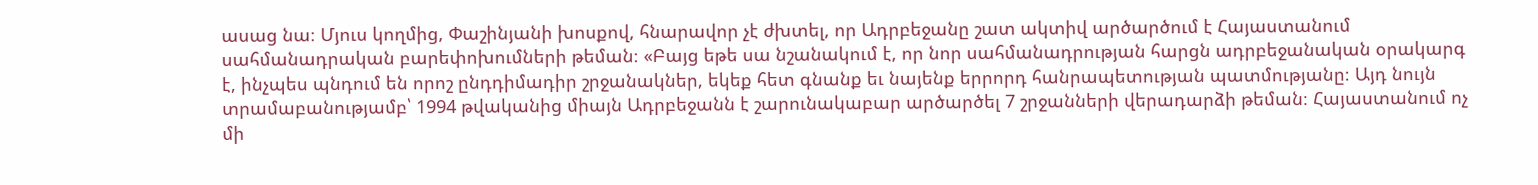ասաց նա։ Մյուս կողմից, Փաշինյանի խոսքով, հնարավոր չէ ժխտել, որ Ադրբեջանը շատ ակտիվ արծարծում է Հայաստանում սահմանադրական բարեփոխումների թեման։ «Բայց եթե սա նշանակում է, որ նոր սահմանադրության հարցն ադրբեջանական օրակարգ է, ինչպես պնդում են որոշ ընդդիմադիր շրջանակներ, եկեք հետ գնանք եւ նայենք երրորդ հանրապետության պատմությանը։ Այդ նույն տրամաբանությամբ՝ 1994 թվականից միայն Ադրբեջանն է շարունակաբար արծարծել 7 շրջանների վերադարձի թեման։ Հայաստանում ոչ մի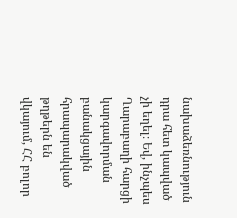նախաձեռնություն դրա հետ կապված չի եղել։ Եվ, ինչպես Ղարաբաղի հարցի կարգավորման բանակցային հրապարակված թղթերն են վկայում, ՀՀ բոլոր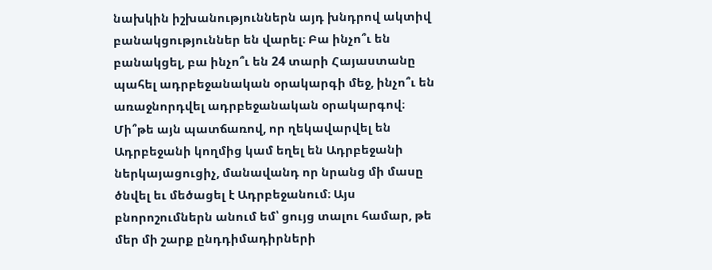նախկին իշխանություններն այդ խնդրով ակտիվ բանակցություններ են վարել։ Բա ինչո՞ւ են բանակցել, բա ինչո՞ւ են 24 տարի Հայաստանը պահել ադրբեջանական օրակարգի մեջ, ինչո՞ւ են առաջնորդվել ադրբեջանական օրակարգով։ Մի՞թե այն պատճառով, որ ղեկավարվել են Ադրբեջանի կողմից կամ եղել են Ադրբեջանի ներկայացուցիչ, մանավանդ որ նրանց մի մասը ծնվել եւ մեծացել է Ադրբեջանում։ Այս բնորոշումներն անում եմ՝ ցույց տալու համար, թե մեր մի շարք ընդդիմադիրների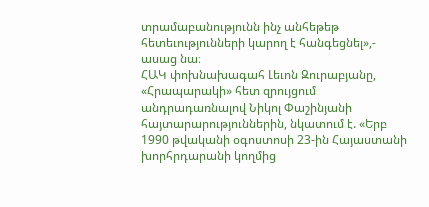տրամաբանությունն ինչ անհեթեթ հետեւությունների կարող է հանգեցնել»,- ասաց նա։
ՀԱԿ փոխնախագահ Լեւոն Զուրաբյանը, «Հրապարակի» հետ զրույցում անդրադառնալով Նիկոլ Փաշինյանի հայտարարություններին, նկատում է. «Երբ 1990 թվականի օգոստոսի 23-ին Հայաստանի խորհրդարանի կողմից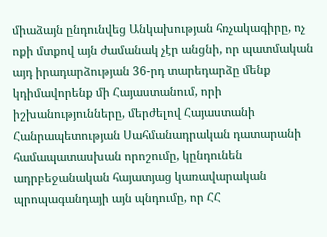միաձայն ընդունվեց Անկախության հռչակագիրը, ոչ ոքի մտքով այն ժամանակ չէր անցնի, որ պատմական այդ իրադարձության 36-րդ տարեդարձը մենք կդիմավորենք մի Հայաստանում, որի իշխանությունները, մերժելով Հայաստանի Հանրապետության Սահմանադրական դատարանի համապատասխան որոշումը, կընդունեն ադրբեջանական հայատյաց կառավարական պրոպագանդայի այն պնդումը, որ ՀՀ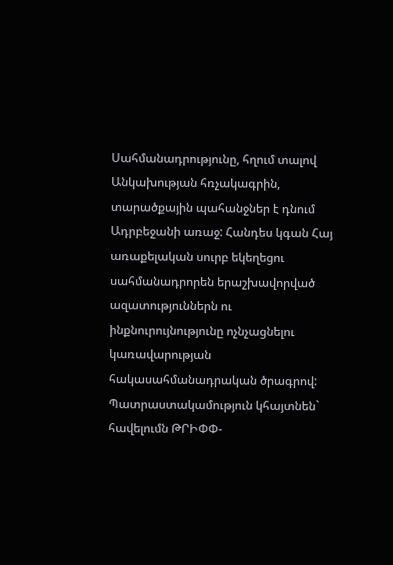Սահմանադրությունը, հղում տալով Անկախության հռչակագրին, տարածքային պահանջներ է դնում Ադրբեջանի առաջ: Հանդես կգան Հայ առաքելական սուրբ եկեղեցու սահմանադրորեն երաշխավորված ազատություններն ու ինքնուրույնությունը ոչնչացնելու կառավարության հակասահմանադրական ծրագրով: Պատրաստակամություն կհայտնեն` հավելումն ԹՐԻՓՓ-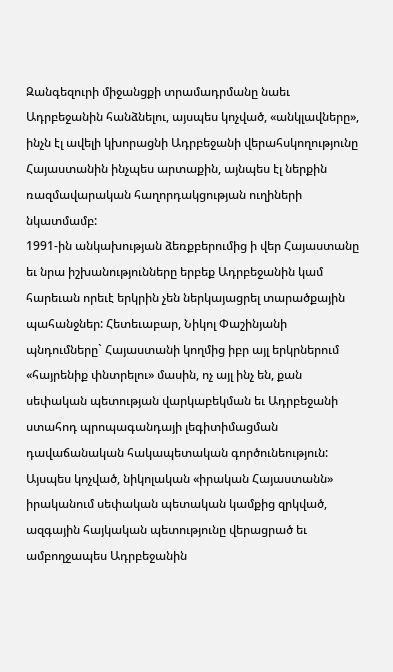Զանգեզուրի միջանցքի տրամադրմանը նաեւ Ադրբեջանին հանձնելու, այսպես կոչված, «անկլավները», ինչն էլ ավելի կխորացնի Ադրբեջանի վերահսկողությունը Հայաստանին ինչպես արտաքին, այնպես էլ ներքին ռազմավարական հաղորդակցության ուղիների նկատմամբ:
1991-ին անկախության ձեռքբերումից ի վեր Հայաստանը եւ նրա իշխանությունները երբեք Ադրբեջանին կամ հարեւան որեւէ երկրին չեն ներկայացրել տարածքային պահանջներ: Հետեւաբար, Նիկոլ Փաշինյանի պնդումները` Հայաստանի կողմից իբր այլ երկրներում «հայրենիք փնտրելու» մասին, ոչ այլ ինչ են, քան սեփական պետության վարկաբեկման եւ Ադրբեջանի ստահոդ պրոպագանդայի լեգիտիմացման դավաճանական հակապետական գործունեություն: Այսպես կոչված, նիկոլական «իրական Հայաստանն» իրականում սեփական պետական կամքից զրկված, ազգային հայկական պետությունը վերացրած եւ ամբողջապես Ադրբեջանին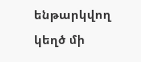ենթարկվող կեղծ մի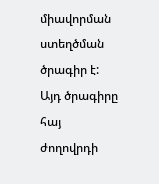միավորման ստեղծման ծրագիր է: Այդ ծրագիրը հայ ժողովրդի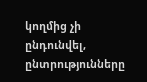կողմից չի ընդունվել, ընտրությունները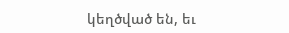կեղծված են, եւ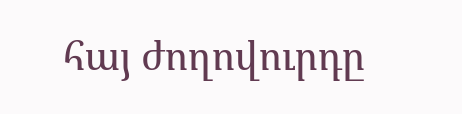հայ ժողովուրդը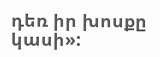դեռ իր խոսքը կասի»: